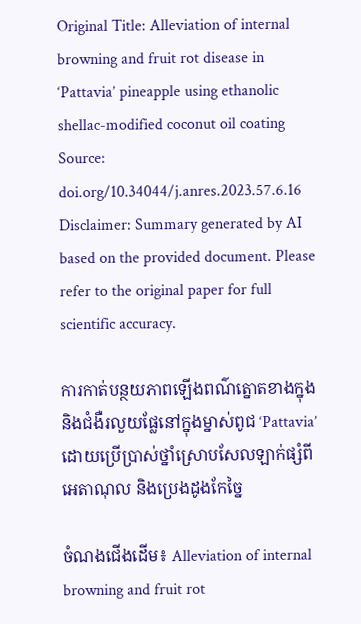Original Title: Alleviation of internal browning and fruit rot disease in ‘Pattavia’ pineapple using ethanolic shellac-modified coconut oil coating
Source: doi.org/10.34044/j.anres.2023.57.6.16
Disclaimer: Summary generated by AI based on the provided document. Please refer to the original paper for full scientific accuracy.

ការកាត់បន្ថយភាពឡើងពណ៌ត្នោតខាងក្នុង និងជំងឺរលួយផ្លែនៅក្នុងម្នាស់ពូជ ‘Pattavia’ ដោយប្រើប្រាស់ថ្នាំស្រោបសែលឡាក់ផ្សំពីអេតាណុល និងប្រេងដូងកែច្នៃ

ចំណងជើងដើម៖ Alleviation of internal browning and fruit rot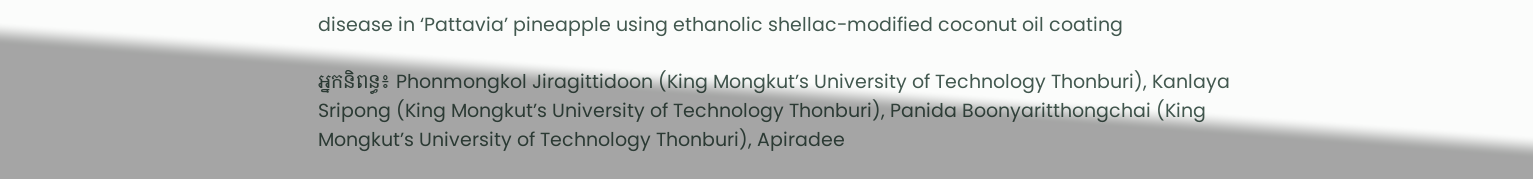disease in ‘Pattavia’ pineapple using ethanolic shellac-modified coconut oil coating

អ្នកនិពន្ធ៖ Phonmongkol Jiragittidoon (King Mongkut’s University of Technology Thonburi), Kanlaya Sripong (King Mongkut’s University of Technology Thonburi), Panida Boonyaritthongchai (King Mongkut’s University of Technology Thonburi), Apiradee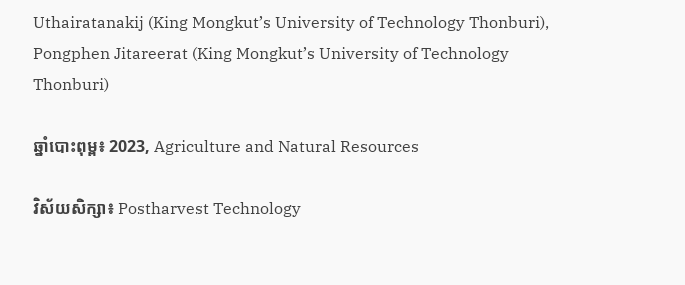Uthairatanakij (King Mongkut’s University of Technology Thonburi), Pongphen Jitareerat (King Mongkut’s University of Technology Thonburi)

ឆ្នាំបោះពុម្ព៖ 2023, Agriculture and Natural Resources

វិស័យសិក្សា៖ Postharvest Technology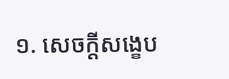១. សេចក្តីសង្ខេប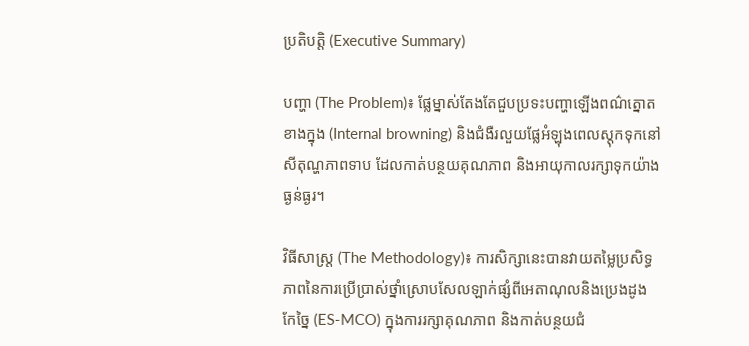ប្រតិបត្តិ (Executive Summary)

បញ្ហា (The Problem)៖ ផ្លែម្នាស់តែងតែជួបប្រទះបញ្ហាឡើងពណ៌ត្នោតខាងក្នុង (Internal browning) និងជំងឺរលួយផ្លែអំឡុងពេលស្តុកទុកនៅសីតុណ្ហភាពទាប ដែលកាត់បន្ថយគុណភាព និងអាយុកាលរក្សាទុកយ៉ាងធ្ងន់ធ្ងរ។

វិធីសាស្ត្រ (The Methodology)៖ ការសិក្សានេះបានវាយតម្លៃប្រសិទ្ធភាពនៃការប្រើប្រាស់ថ្នាំស្រោបសែលឡាក់ផ្សំពីអេតាណុលនិងប្រេងដូងកែច្នៃ (ES-MCO) ក្នុងការរក្សាគុណភាព និងកាត់បន្ថយជំ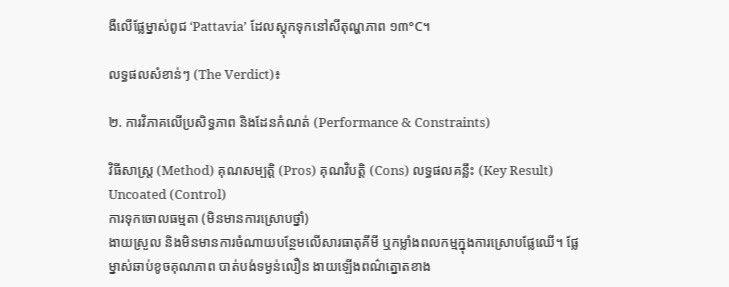ងឺលើផ្លែម្នាស់ពូជ ‘Pattavia’ ដែលស្តុកទុកនៅសីតុណ្ហភាព ១៣°C។

លទ្ធផលសំខាន់ៗ (The Verdict)៖

២. ការវិភាគលើប្រសិទ្ធភាព និងដែនកំណត់ (Performance & Constraints)

វិធីសាស្ត្រ (Method) គុណសម្បត្តិ (Pros) គុណវិបត្តិ (Cons) លទ្ធផលគន្លឹះ (Key Result)
Uncoated (Control)
ការទុកចោលធម្មតា (មិនមានការស្រោបថ្នាំ)
ងាយស្រួល និងមិនមានការចំណាយបន្ថែមលើសារធាតុគីមី ឬកម្លាំងពលកម្មក្នុងការស្រោបផ្លែឈើ។ ផ្លែម្នាស់ឆាប់ខូចគុណភាព បាត់បង់ទម្ងន់លឿន ងាយឡើងពណ៌ត្នោតខាង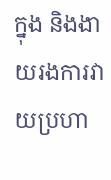ក្នុង និងងាយរងការវាយប្រហា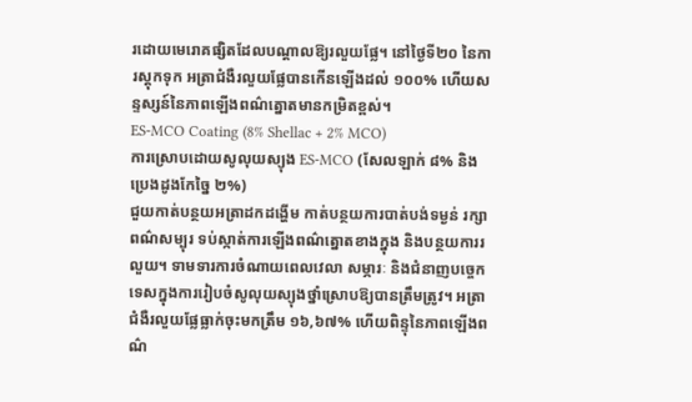រដោយមេរោគផ្សិតដែលបណ្តាលឱ្យរលួយផ្លែ។ នៅថ្ងៃទី២០ នៃការស្តុកទុក អត្រាជំងឺរលួយផ្លែបានកើនឡើងដល់ ១០០% ហើយសន្ទស្សន៍នៃភាពឡើងពណ៌ត្នោតមានកម្រិតខ្ពស់។
ES-MCO Coating (8% Shellac + 2% MCO)
ការស្រោបដោយសូលុយស្យុង ES-MCO (សែលឡាក់ ៨% និងប្រេងដូងកែច្នៃ ២%)
ជួយកាត់បន្ថយអត្រាដកដង្ហើម កាត់បន្ថយការបាត់បង់ទម្ងន់ រក្សាពណ៌សម្បុរ ទប់ស្កាត់ការឡើងពណ៌ត្នោតខាងក្នុង និងបន្ថយការរលួយ។ ទាមទារការចំណាយពេលវេលា សម្ភារៈ និងជំនាញបច្ចេកទេសក្នុងការរៀបចំសូលុយស្យុងថ្នាំស្រោបឱ្យបានត្រឹមត្រូវ។ អត្រាជំងឺរលួយផ្លែធ្លាក់ចុះមកត្រឹម ១៦,៦៧% ហើយពិន្ទុនៃភាពឡើងពណ៌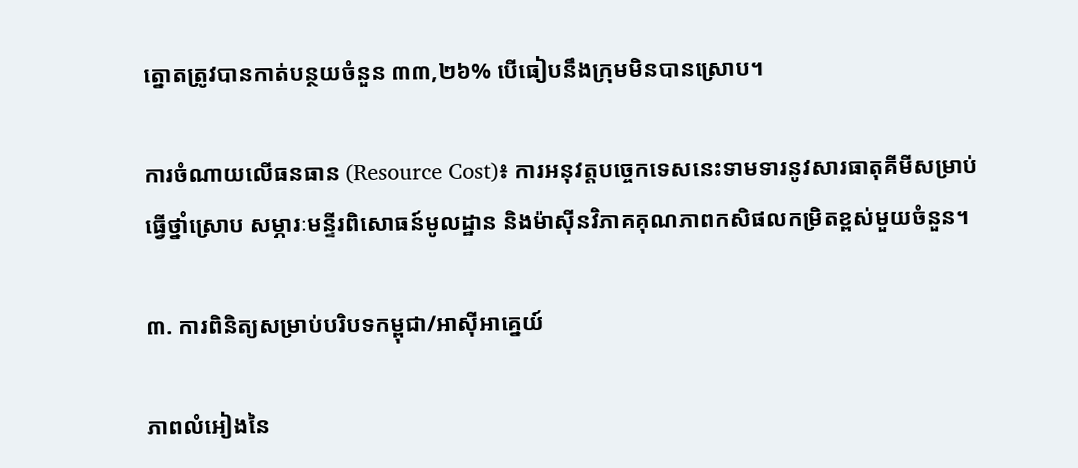ត្នោតត្រូវបានកាត់បន្ថយចំនួន ៣៣,២៦% បើធៀបនឹងក្រុមមិនបានស្រោប។

ការចំណាយលើធនធាន (Resource Cost)៖ ការអនុវត្តបច្ចេកទេសនេះទាមទារនូវសារធាតុគីមីសម្រាប់ធ្វើថ្នាំស្រោប សម្ភារៈមន្ទីរពិសោធន៍មូលដ្ឋាន និងម៉ាស៊ីនវិភាគគុណភាពកសិផលកម្រិតខ្ពស់មួយចំនួន។

៣. ការពិនិត្យសម្រាប់បរិបទកម្ពុជា/អាស៊ីអាគ្នេយ៍

ភាពលំអៀងនៃ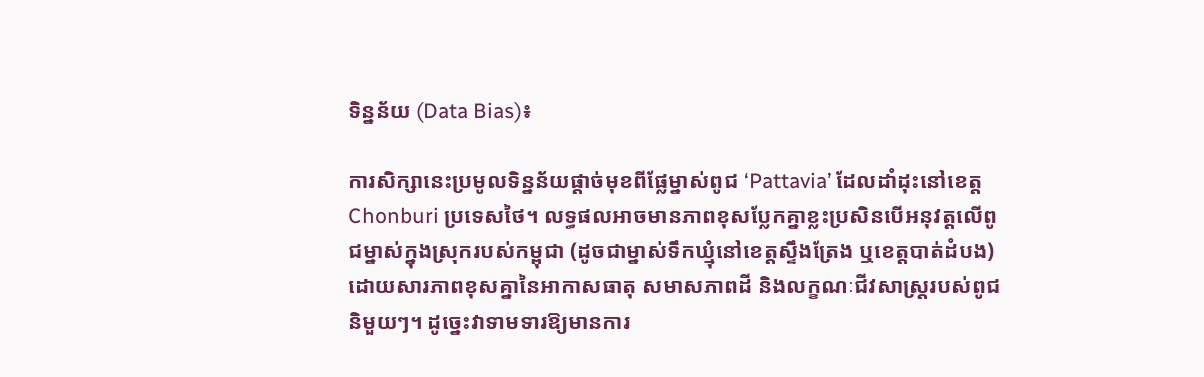ទិន្នន័យ (Data Bias)៖

ការសិក្សានេះប្រមូលទិន្នន័យផ្តាច់មុខពីផ្លែម្នាស់ពូជ ‘Pattavia’ ដែលដាំដុះនៅខេត្ត Chonburi ប្រទេសថៃ។ លទ្ធផលអាចមានភាពខុសប្លែកគ្នាខ្លះប្រសិនបើអនុវត្តលើពូជម្នាស់ក្នុងស្រុករបស់កម្ពុជា (ដូចជាម្នាស់ទឹកឃ្មុំនៅខេត្តស្ទឹងត្រែង ឬខេត្តបាត់ដំបង) ដោយសារភាពខុសគ្នានៃអាកាសធាតុ សមាសភាពដី និងលក្ខណៈជីវសាស្ត្ររបស់ពូជនិមួយៗ។ ដូច្នេះវាទាមទារឱ្យមានការ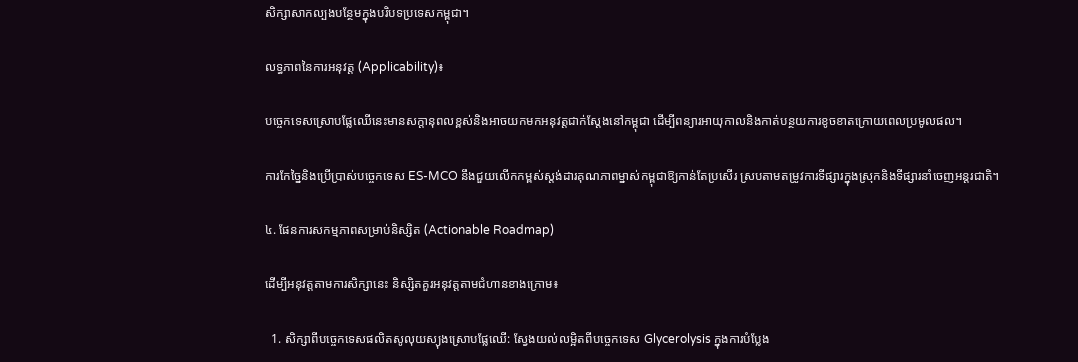សិក្សាសាកល្បងបន្ថែមក្នុងបរិបទប្រទេសកម្ពុជា។

លទ្ធភាពនៃការអនុវត្ត (Applicability)៖

បច្ចេកទេសស្រោបផ្លែឈើនេះមានសក្តានុពលខ្ពស់និងអាចយកមកអនុវត្តជាក់ស្តែងនៅកម្ពុជា ដើម្បីពន្យារអាយុកាលនិងកាត់បន្ថយការខូចខាតក្រោយពេលប្រមូលផល។

ការកែច្នៃនិងប្រើប្រាស់បច្ចេកទេស ES-MCO នឹងជួយលើកកម្ពស់ស្តង់ដារគុណភាពម្នាស់កម្ពុជាឱ្យកាន់តែប្រសើរ ស្របតាមតម្រូវការទីផ្សារក្នុងស្រុកនិងទីផ្សារនាំចេញអន្តរជាតិ។

៤. ផែនការសកម្មភាពសម្រាប់និស្សិត (Actionable Roadmap)

ដើម្បីអនុវត្តតាមការសិក្សានេះ និស្សិតគួរអនុវត្តតាមជំហានខាងក្រោម៖

  1. សិក្សាពីបច្ចេកទេសផលិតសូលុយស្យុងស្រោបផ្លែឈើ: ស្វែងយល់លម្អិតពីបច្ចេកទេស Glycerolysis ក្នុងការបំប្លែង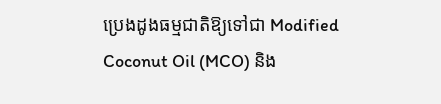ប្រេងដូងធម្មជាតិឱ្យទៅជា Modified Coconut Oil (MCO) និង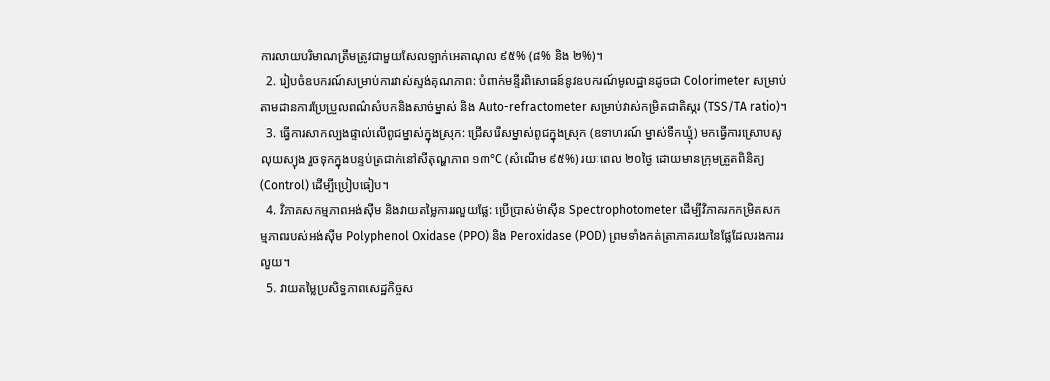ការលាយបរិមាណត្រឹមត្រូវជាមួយសែលឡាក់អេតាណុល ៩៥% (៨% និង ២%)។
  2. រៀបចំឧបករណ៍សម្រាប់ការវាស់ស្ទង់គុណភាព: បំពាក់មន្ទីរពិសោធន៍នូវឧបករណ៍មូលដ្ឋានដូចជា Colorimeter សម្រាប់តាមដានការប្រែប្រួលពណ៌សំបកនិងសាច់ម្នាស់ និង Auto-refractometer សម្រាប់វាស់កម្រិតជាតិស្ករ (TSS/TA ratio)។
  3. ធ្វើការសាកល្បងផ្ទាល់លើពូជម្នាស់ក្នុងស្រុក: ជ្រើសរើសម្នាស់ពូជក្នុងស្រុក (ឧទាហរណ៍ ម្នាស់ទឹកឃ្មុំ) មកធ្វើការស្រោបសូលុយស្យុង រួចទុកក្នុងបន្ទប់ត្រជាក់នៅសីតុណ្ហភាព ១៣°C (សំណើម ៩៥%) រយៈពេល ២០ថ្ងៃ ដោយមានក្រុមត្រួតពិនិត្យ (Control) ដើម្បីប្រៀបធៀប។
  4. វិភាគសកម្មភាពអង់ស៊ីម និងវាយតម្លៃការរលួយផ្លែ: ប្រើប្រាស់ម៉ាស៊ីន Spectrophotometer ដើម្បីវិភាគរកកម្រិតសកម្មភាពរបស់អង់ស៊ីម Polyphenol Oxidase (PPO) និង Peroxidase (POD) ព្រមទាំងកត់ត្រាភាគរយនៃផ្លែដែលរងការរលួយ។
  5. វាយតម្លៃប្រសិទ្ធភាពសេដ្ឋកិច្ចស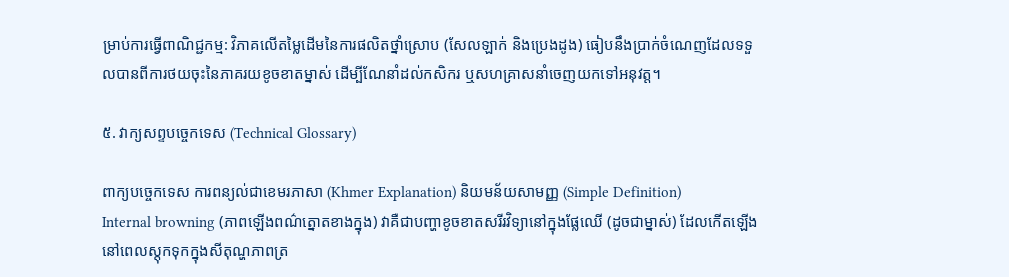ម្រាប់ការធ្វើពាណិជ្ជកម្ម: វិភាគលើតម្លៃដើមនៃការផលិតថ្នាំស្រោប (សែលឡាក់ និងប្រេងដូង) ធៀបនឹងប្រាក់ចំណេញដែលទទួលបានពីការថយចុះនៃភាគរយខូចខាតម្នាស់ ដើម្បីណែនាំដល់កសិករ ឬសហគ្រាសនាំចេញយកទៅអនុវត្ត។

៥. វាក្យសព្ទបច្ចេកទេស (Technical Glossary)

ពាក្យបច្ចេកទេស ការពន្យល់ជាខេមរភាសា (Khmer Explanation) និយមន័យសាមញ្ញ (Simple Definition)
Internal browning (ភាពឡើងពណ៌ត្នោតខាងក្នុង) វាគឺជាបញ្ហាខូចខាតសរីរវិទ្យានៅក្នុងផ្លែឈើ (ដូចជាម្នាស់) ដែលកើតឡើងនៅពេលស្តុកទុកក្នុងសីតុណ្ហភាពត្រ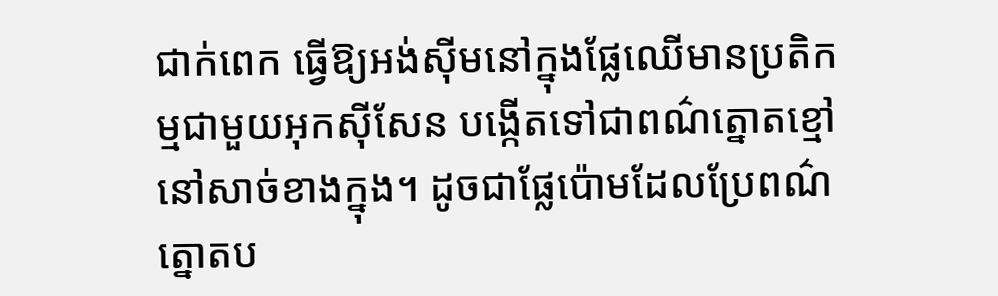ជាក់ពេក ធ្វើឱ្យអង់ស៊ីមនៅក្នុងផ្លែឈើមានប្រតិកម្មជាមួយអុកស៊ីសែន បង្កើតទៅជាពណ៌ត្នោតខ្មៅនៅសាច់ខាងក្នុង។ ដូចជាផ្លែប៉ោមដែលប្រែពណ៌ត្នោតប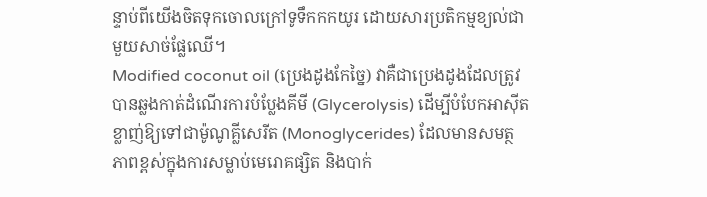ន្ទាប់ពីយើងចិតទុកចោលក្រៅទូទឹកកកយូរ ដោយសារប្រតិកម្មខ្យល់ជាមួយសាច់ផ្លែឈើ។
Modified coconut oil (ប្រេងដូងកែច្នៃ) វាគឺជាប្រេងដូងដែលត្រូវបានឆ្លងកាត់ដំណើរការបំប្លែងគីមី (Glycerolysis) ដើម្បីបំបែកអាស៊ីតខ្លាញ់ឱ្យទៅជាម៉ូណូគ្លីសេរីត (Monoglycerides) ដែលមានសមត្ថភាពខ្ពស់ក្នុងការសម្លាប់មេរោគផ្សិត និងបាក់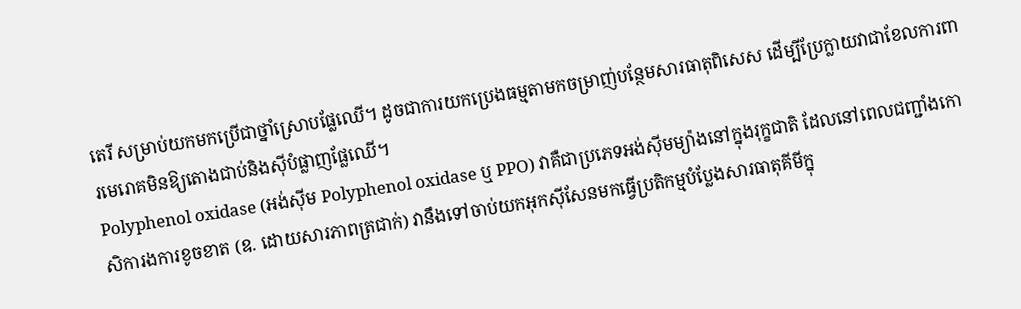តេរី សម្រាប់យកមកប្រើជាថ្នាំស្រោបផ្លែឈើ។ ដូចជាការយកប្រេងធម្មតាមកចម្រាញ់បន្ថែមសារធាតុពិសេស ដើម្បីប្រែក្លាយវាជាខែលការពារមេរោគមិនឱ្យតោងជាប់និងស៊ីបំផ្លាញផ្លែឈើ។
Polyphenol oxidase (អង់ស៊ីម Polyphenol oxidase ឬ PPO) វាគឺជាប្រភេទអង់ស៊ីមម្យ៉ាងនៅក្នុងរុក្ខជាតិ ដែលនៅពេលជញ្ជាំងកោសិការងការខូចខាត (ឧ. ដោយសារភាពត្រជាក់) វានឹងទៅចាប់យកអុកស៊ីសែនមកធ្វើប្រតិកម្មបំប្លែងសារធាតុគីមីក្នុ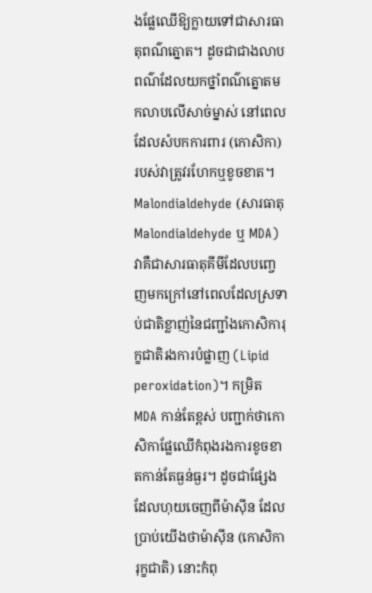ងផ្លែឈើឱ្យក្លាយទៅជាសារធាតុពណ៌ត្នោត។ ដូចជាជាងលាបពណ៌ដែលយកថ្នាំពណ៌ត្នោតមកលាបលើសាច់ម្នាស់ នៅពេលដែលសំបកការពារ (កោសិកា) របស់វាត្រូវរហែកឬខូចខាត។
Malondialdehyde (សារធាតុ Malondialdehyde ឬ MDA) វាគឺជាសារធាតុគីមីដែលបញ្ចេញមកក្រៅនៅពេលដែលស្រទាប់ជាតិខ្លាញ់នៃជញ្ជាំងកោសិការុក្ខជាតិរងការបំផ្លាញ (Lipid peroxidation)។ កម្រិត MDA កាន់តែខ្ពស់ បញ្ជាក់ថាកោសិកាផ្លែឈើកំពុងរងការខូចខាតកាន់តែធ្ងន់ធ្ងរ។ ដូចជាផ្សែងដែលហុយចេញពីម៉ាស៊ីន ដែលប្រាប់យើងថាម៉ាស៊ីន (កោសិការុក្ខជាតិ) នោះកំពុ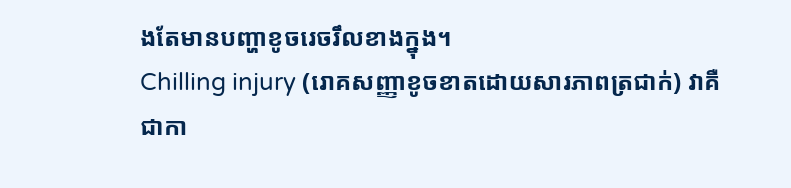ងតែមានបញ្ហាខូចរេចរឹលខាងក្នុង។
Chilling injury (រោគសញ្ញាខូចខាតដោយសារភាពត្រជាក់) វាគឺជាកា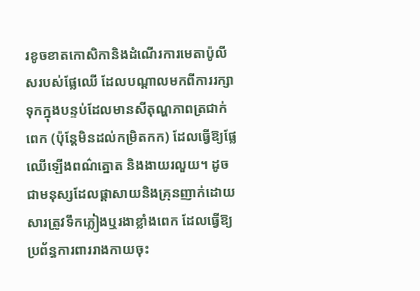រខូចខាតកោសិកានិងដំណើរការមេតាប៉ូលីសរបស់ផ្លែឈើ ដែលបណ្តាលមកពីការរក្សាទុកក្នុងបន្ទប់ដែលមានសីតុណ្ហភាពត្រជាក់ពេក (ប៉ុន្តែមិនដល់កម្រិតកក) ដែលធ្វើឱ្យផ្លែឈើឡើងពណ៌ត្នោត និងងាយរលួយ។ ដូចជាមនុស្សដែលផ្តាសាយនិងគ្រុនញាក់ដោយសារត្រូវទឹកភ្លៀងឬរងាខ្លាំងពេក ដែលធ្វើឱ្យប្រព័ន្ធការពាររាងកាយចុះ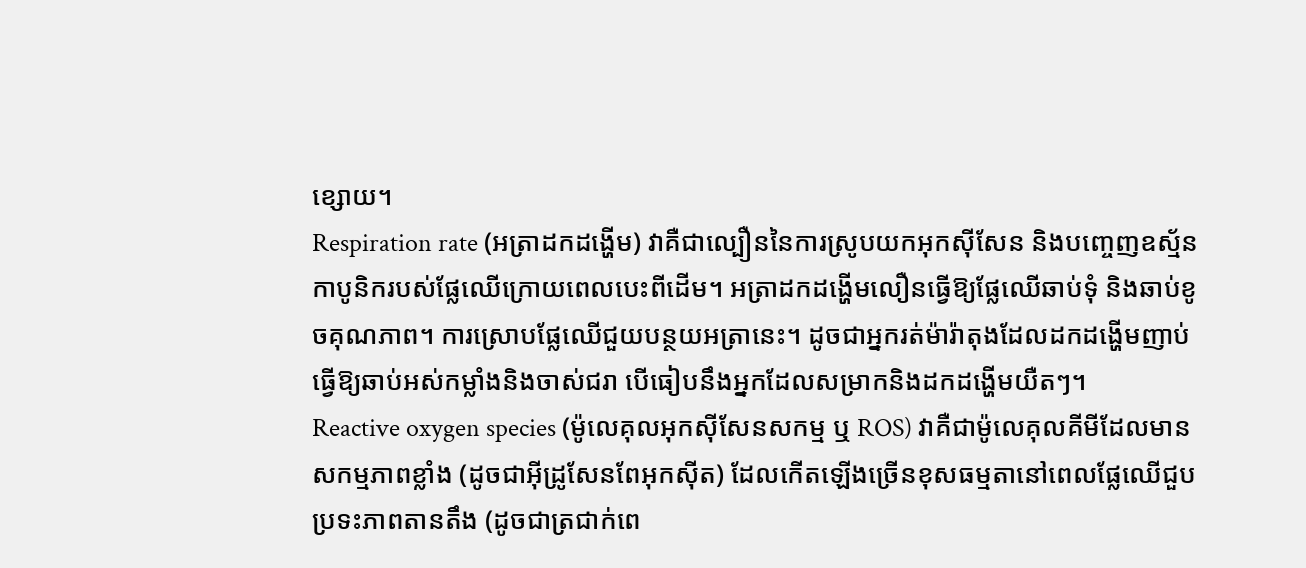ខ្សោយ។
Respiration rate (អត្រាដកដង្ហើម) វាគឺជាល្បឿននៃការស្រូបយកអុកស៊ីសែន និងបញ្ចេញឧស្ម័នកាបូនិករបស់ផ្លែឈើក្រោយពេលបេះពីដើម។ អត្រាដកដង្ហើមលឿនធ្វើឱ្យផ្លែឈើឆាប់ទុំ និងឆាប់ខូចគុណភាព។ ការស្រោបផ្លែឈើជួយបន្ថយអត្រានេះ។ ដូចជាអ្នករត់ម៉ារ៉ាតុងដែលដកដង្ហើមញាប់ ធ្វើឱ្យឆាប់អស់កម្លាំងនិងចាស់ជរា បើធៀបនឹងអ្នកដែលសម្រាកនិងដកដង្ហើមយឺតៗ។
Reactive oxygen species (ម៉ូលេគុលអុកស៊ីសែនសកម្ម ឬ ROS) វាគឺជាម៉ូលេគុលគីមីដែលមានសកម្មភាពខ្លាំង (ដូចជាអ៊ីដ្រូសែនពែអុកស៊ីត) ដែលកើតឡើងច្រើនខុសធម្មតានៅពេលផ្លែឈើជួបប្រទះភាពតានតឹង (ដូចជាត្រជាក់ពេ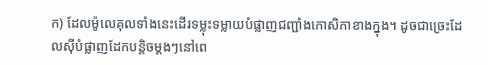ក) ដែលម៉ូលេគុលទាំងនេះដើរទម្លុះទម្លាយបំផ្លាញជញ្ជាំងកោសិកាខាងក្នុង។ ដូចជាច្រេះដែលស៊ីបំផ្លាញដែកបន្តិចម្តងៗនៅពេ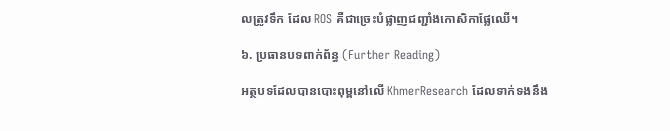លត្រូវទឹក ដែល ROS គឺជាច្រេះបំផ្លាញជញ្ជាំងកោសិកាផ្លែឈើ។

៦. ប្រធានបទពាក់ព័ន្ធ (Further Reading)

អត្ថបទដែលបានបោះពុម្ពនៅលើ KhmerResearch ដែលទាក់ទងនឹង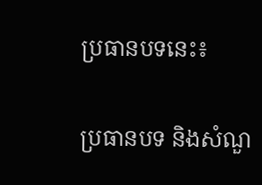ប្រធានបទនេះ៖

ប្រធានបទ និងសំណួ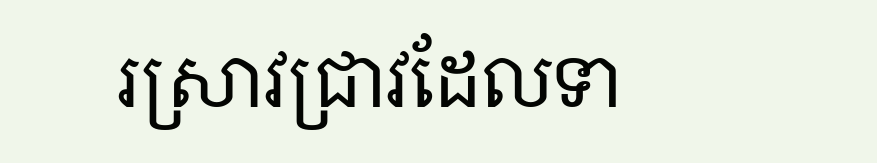រស្រាវជ្រាវដែលទា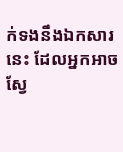ក់ទងនឹងឯកសារនេះ ដែលអ្នកអាចស្វែ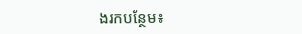ងរកបន្ថែម៖